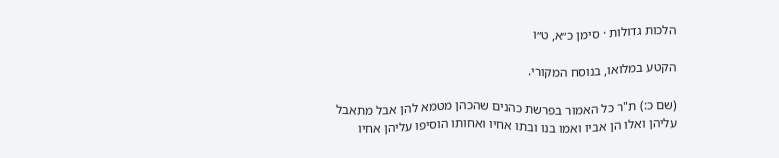הלכות גדולות · סימן כ״א, ט״ו

הקטע במלואו, בנוסח המקורי.

(שם כ:) ת"ר כל האמור בפרשת כהנים שהכהן מטמא להן אבל מתאבל עליהן ואלו הן אביו ואמו בנו ובתו אחיו ואחותו הוסיפו עליהן אחיו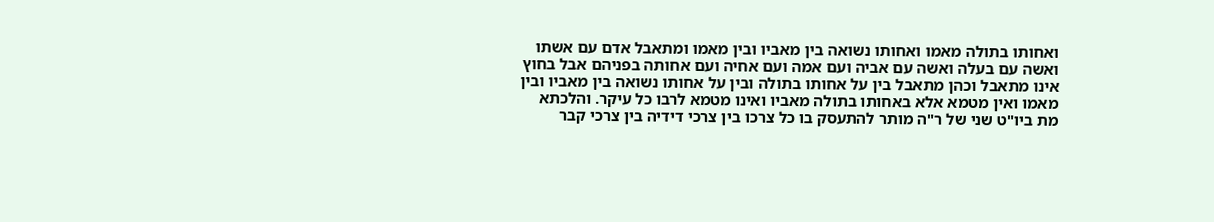ואחותו בתולה מאמו ואחותו נשואה בין מאביו ובין מאמו ומתאבל אדם עם אשתו ואשה עם בעלה ואשה עם אביה ועם אמה ועם אחיה ועם אחותה בפניהם אבל בחוץ אינו מתאבל וכהן מתאבל בין על אחותו בתולה ובין על אחותו נשואה בין מאביו ובין מאמו ואין מטמא אלא באחותו בתולה מאביו ואינו מטמא לרבו כל עיקר. והלכתא מת ביו"ט שני של ר"ה מותר להתעסק בו כל צרכו בין צרכי דידיה בין צרכי קבר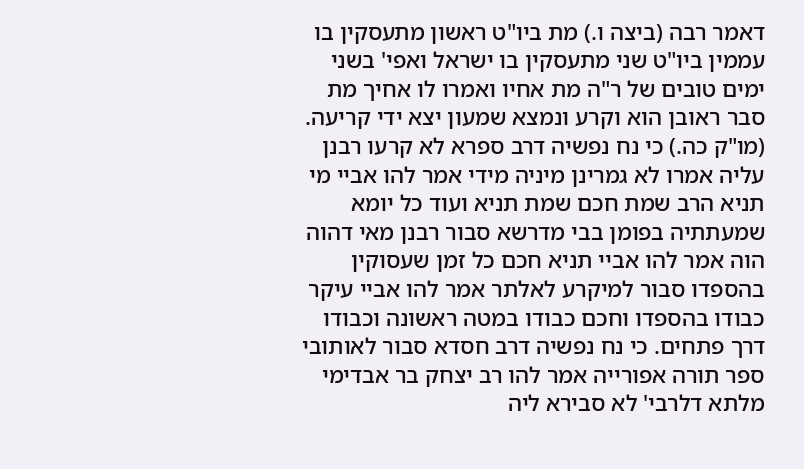דאמר רבה (ביצה ו.) מת ביו"ט ראשון מתעסקין בו עממין ביו"ט שני מתעסקין בו ישראל ואפי' בשני ימים טובים של ר"ה מת אחיו ואמרו לו אחיך מת סבר ראובן הוא וקרע ונמצא שמעון יצא ידי קריעה. (מו"ק כה.) כי נח נפשיה דרב ספרא לא קרעו רבנן עליה אמרו לא גמרינן מיניה מידי אמר להו אביי מי תניא הרב שמת חכם שמת תניא ועוד כל יומא שמעתתיה בפומן בבי מדרשא סבור רבנן מאי דהוה הוה אמר להו אביי תניא חכם כל זמן שעסוקין בהספדו סבור למיקרע לאלתר אמר להו אביי עיקר כבודו בהספדו וחכם כבודו במטה ראשונה וכבודו דרך פתחים. כי נח נפשיה דרב חסדא סבור לאותובי ספר תורה אפורייה אמר להו רב יצחק בר אבדימי מלתא דלרבי' לא סבירא ליה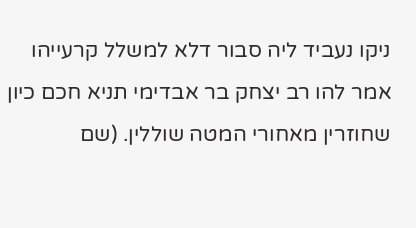ניקו נעביד ליה סבור דלא למשלל קרעייהו אמר להו רב יצחק בר אבדימי תניא חכם כיון שחוזרין מאחורי המטה שוללין. (שם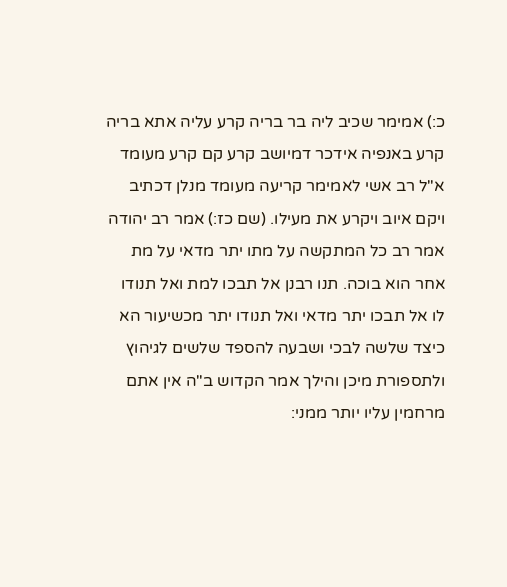כ:) אמימר שכיב ליה בר בריה קרע עליה אתא בריה קרע באנפיה אידכר דמיושב קרע קם קרע מעומד א"ל רב אשי לאמימר קריעה מעומד מנלן דכתיב ויקם איוב ויקרע את מעילו. (שם כז:) אמר רב יהודה אמר רב כל המתקשה על מתו יתר מדאי על מת אחר הוא בוכה. תנו רבנן אל תבכו למת ואל תנודו לו אל תבכו יתר מדאי ואל תנודו יתר מכשיעור הא כיצד שלשה לבכי ושבעה להספד שלשים לגיהוץ ולתספורת מיכן והילך אמר הקדוש ב"ה אין אתם מרחמין עליו יותר ממני: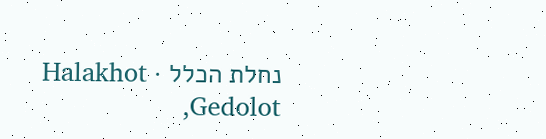נחלת הכלל · Halakhot Gedolot,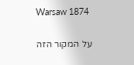Warsaw 1874

על המקור הזה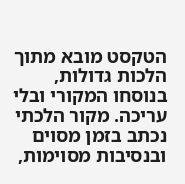הטקסט מובא מתוך הלכות גדולות, בנוסחו המקורי ובלי עריכה. מקור הלכתי נכתב בזמן מסוים ובנסיבות מסוימות,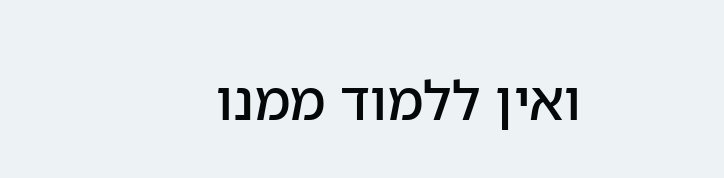ואין ללמוד ממנו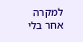למקרה אחר בלי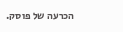הכרעה של פוסק.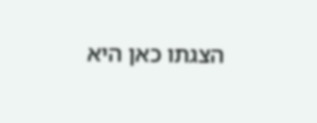הצגתו כאן היא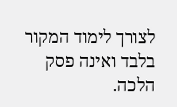לצורך לימוד המקור בלבד ואינה פסק הלכה.